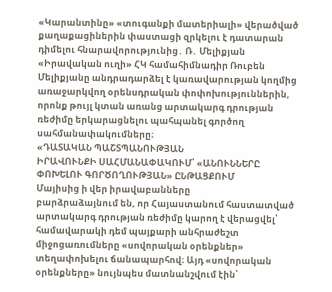«Կարանտինը» «տուգանքի մատերիալի» վերածված քաղաքացիներին փաստացի զրկելու է դատարան դիմելու հնարավորությունից․ Ռ․ Մելիքյան
«Իրավական ուղի» ՀԿ համահիմնադիր Ռուբեն Մելիքյանը անդրադարձել է կառավարության կողմից առաջարկվող օրենսդրական փոփոխություններին, որոնք թույլ կտան առանց արտակարգ դրության ռեժիմը երկարացնելու պահպանել գործող սահմանափակումները։
«ԴԱՏԱԿԱՆ ՊԱՇՏՊԱՆՈՒԹՅԱՆ
ԻՐԱՎՈՒՆՔԻ ՍԱՀՄԱՆԱՓԱԿՈՒՄ՝ «ԱՆՈՒՆՆԵՐԸ ՓՈԽԵԼՈՒ ԳՈՐԾՈՂՈՒԹՅԱՆ» ԸՆԹԱՑՔՈՒՄ
Մայիսից ի վեր իրավաբանները
բարձրաձայնում են, որ Հայաստանում հաստատված արտակարգ դրության ռեժիմը կարող է վերացվել՝ համավարակի դեմ պայքարի անհրաժեշտ միջոցառումները «սովորական օրենքներ» տեղափոխելու ճանապարհով։ Այդ «սովորական օրենքները» նույնպես մատնանշվում էին՝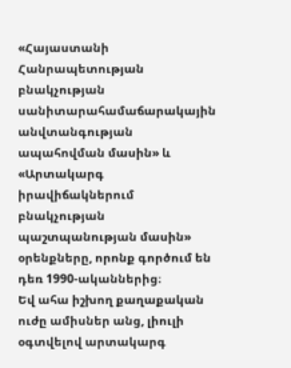«Հայաստանի Հանրապետության բնակչության սանիտարահամաճարակային անվտանգության ապահովման մասին» և «Արտակարգ իրավիճակներում բնակչության պաշտպանության մասին» օրենքները, որոնք գործում են դեռ 1990-ականներից։
Եվ ահա իշխող քաղաքական ուժը ամիսներ անց, լիուլի օգտվելով արտակարգ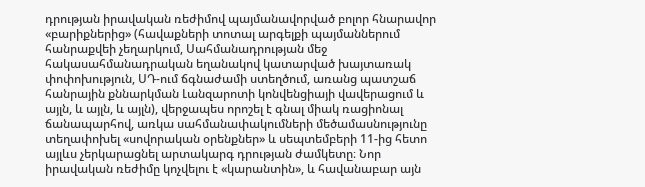դրության իրավական ռեժիմով պայմանավորված բոլոր հնարավոր «բարիքներից» (հավաքների տոտալ արգելքի պայմաններում հանրաքվեի չեղարկում, Սահմանադրության մեջ հակասահմանադրական եղանակով կատարված խայտառակ փոփոխություն, ՍԴ-ում ճգնաժամի ստեղծում, առանց պատշաճ հանրային քննարկման Լանզարոտի կոնվենցիայի վավերացում և այլն, և այլն, և այլն), վերջապես որոշել է գնալ միակ ռացիոնալ ճանապարհով, առկա սահմանափակումների մեծամասնությունը տեղափոխել «սովորական օրենքներ» և սեպտեմբերի 11-ից հետո այլևս չերկարացնել արտակարգ դրության ժամկետը։ Նոր իրավական ռեժիմը կոչվելու է «կարանտին», և հավանաբար այն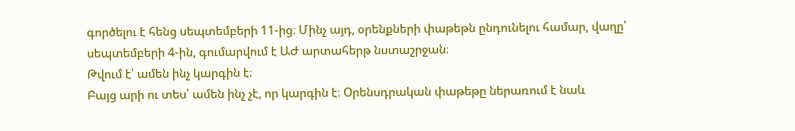գործելու է հենց սեպտեմբերի 11-ից։ Մինչ այդ, օրենքների փաթեթն ընդունելու համար, վաղը՝ սեպտեմբերի 4-ին, գումարվում է ԱԺ արտահերթ նստաշրջան։
Թվում է՝ ամեն ինչ կարգին է։
Բայց արի ու տես՝ ամեն ինչ չէ, որ կարգին է։ Օրենսդրական փաթեթը ներառում է նաև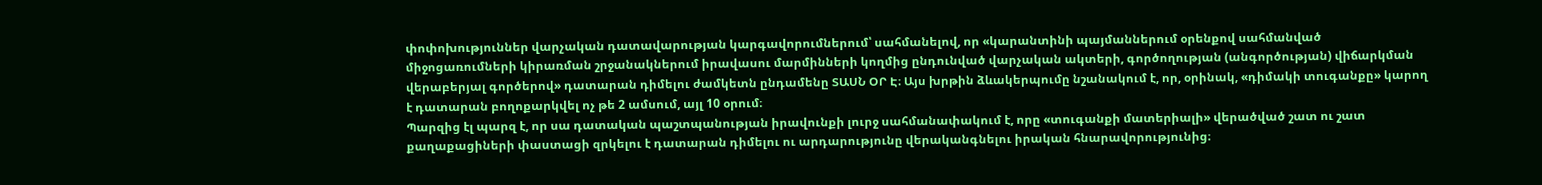փոփոխություններ վարչական դատավարության կարգավորումներում՝ սահմանելով, որ «կարանտինի պայմաններում օրենքով սահմանված միջոցառումների կիրառման շրջանակներում իրավասու մարմինների կողմից ընդունված վարչական ակտերի, գործողության (անգործության) վիճարկման վերաբերյալ գործերով» դատարան դիմելու ժամկետն ընդամենը ՏԱՍՆ ՕՐ Է։ Այս խրթին ձևակերպումը նշանակում է, որ, օրինակ, «դիմակի տուգանքը» կարող է դատարան բողոքարկվել ոչ թե 2 ամսում, այլ 10 օրում։
Պարզից էլ պարզ է, որ սա դատական պաշտպանության իրավունքի լուրջ սահմանափակում է, որը «տուգանքի մատերիալի» վերածված շատ ու շատ քաղաքացիների փաստացի զրկելու է դատարան դիմելու ու արդարությունը վերականգնելու իրական հնարավորությունից։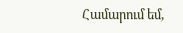Համարում եմ,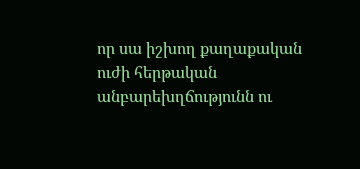որ սա իշխող քաղաքական ուժի հերթական անբարեխղճությունն ու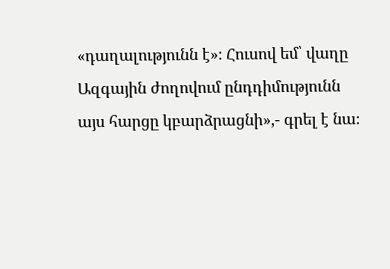«դաղալությունն է»։ Հուսով եմ՝ վաղը Ազգային ժողովում ընդդիմությունն այս հարցը կբարձրացնի»,- գրել է նա։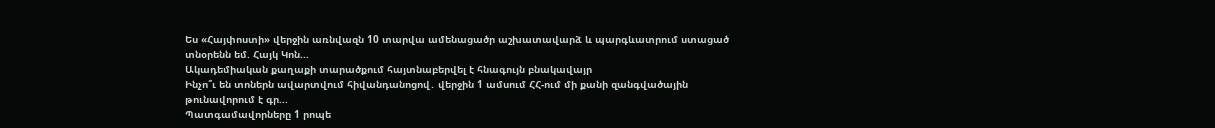Ես «Հայփոստի» վերջին առնվազն 10 տարվա ամենացածր աշխատավարձ և պարգևատրում ստացած տնօրենն եմ. Հայկ Կոն...
Ակադեմիական քաղաքի տարածքում հայտնաբերվել է հնագույն բնակավայր
Ինչո՞ւ են տոներն ավարտվում հիվանդանոցով․ վերջին 1 ամսում ՀՀ-ում մի քանի զանգվածային թունավորում է գր...
Պատգամավորները 1 րոպե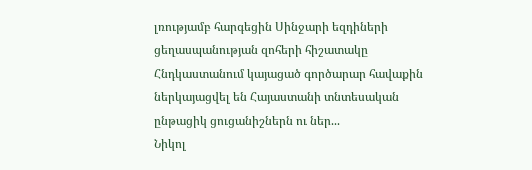լռությամբ հարգեցին Սինջարի եզդիների ցեղասպանության զոհերի հիշատակը
Հնդկաստանում կայացած գործարար հավաքին ներկայացվել են Հայաստանի տնտեսական ընթացիկ ցուցանիշներն ու ներ...
Նիկոլ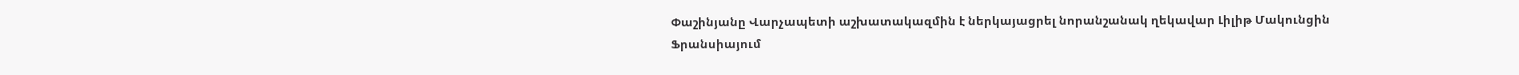Փաշինյանը Վարչապետի աշխատակազմին է ներկայացրել նորանշանակ ղեկավար Լիլիթ Մակունցին
Ֆրանսիայում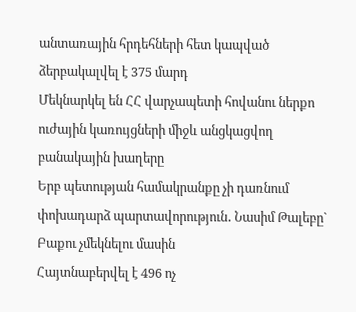անտառային հրդեհների հետ կապված ձերբակալվել է 375 մարդ
Մեկնարկել են ՀՀ վարչապետի հովանու ներքո ուժային կառույցների միջև անցկացվող բանակային խաղերը
Երբ պետության համակրանքը չի դառնում փոխադարձ պարտավորություն․ Նասիմ Թալեբը` Բաքու չմեկնելու մասին
Հայտնաբերվել է 496 ոչ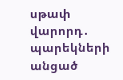սթափ վարորդ․ պարեկների անցած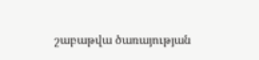շաբաթվա ծառայության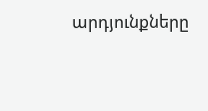արդյունքները